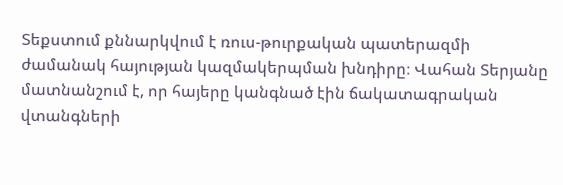Տեքստում քննարկվում է ռուս-թուրքական պատերազմի ժամանակ հայության կազմակերպման խնդիրը։ Վահան Տերյանը մատնանշում է, որ հայերը կանգնած էին ճակատագրական վտանգների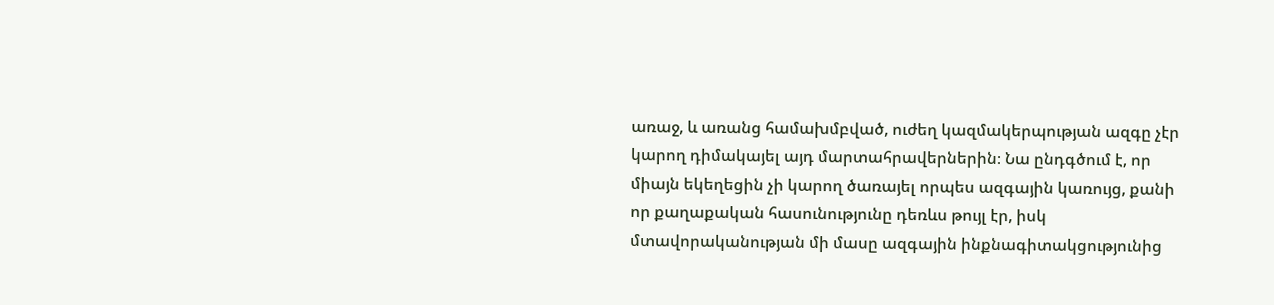առաջ, և առանց համախմբված, ուժեղ կազմակերպության ազգը չէր կարող դիմակայել այդ մարտահրավերներին։ Նա ընդգծում է, որ միայն եկեղեցին չի կարող ծառայել որպես ազգային կառույց, քանի որ քաղաքական հասունությունը դեռևս թույլ էր, իսկ մտավորականության մի մասը ազգային ինքնագիտակցությունից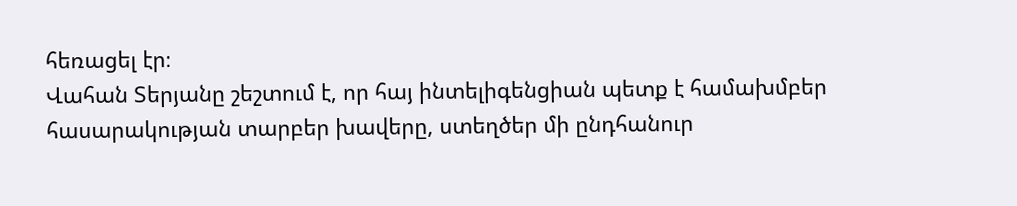հեռացել էր։
Վահան Տերյանը շեշտում է, որ հայ ինտելիգենցիան պետք է համախմբեր հասարակության տարբեր խավերը, ստեղծեր մի ընդհանուր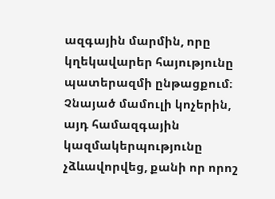ազգային մարմին, որը կղեկավարեր հայությունը պատերազմի ընթացքում։ Չնայած մամուլի կոչերին, այդ համազգային կազմակերպությունը չձևավորվեց, քանի որ որոշ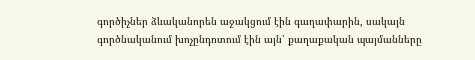գործիչներ ձևականորեն աջակցում էին գաղափարին, սակայն գործնականում խոչընդոտում էին այն՝ քաղաքական պայմանները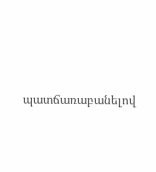պատճառաբանելով